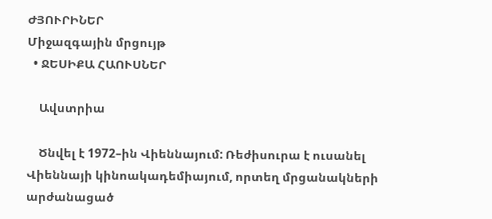ԺՅՈՒՐԻՆԵՐ
Միջազգային մրցույթ
  • ՋԵՍԻՔԱ ՀԱՈՒՍՆԵՐ

    Ավստրիա

    Ծնվել է 1972–ին Վիեննայում: Ռեժիսուրա է ուսանել Վիեննայի կինոակադեմիայում, որտեղ մրցանակների արժանացած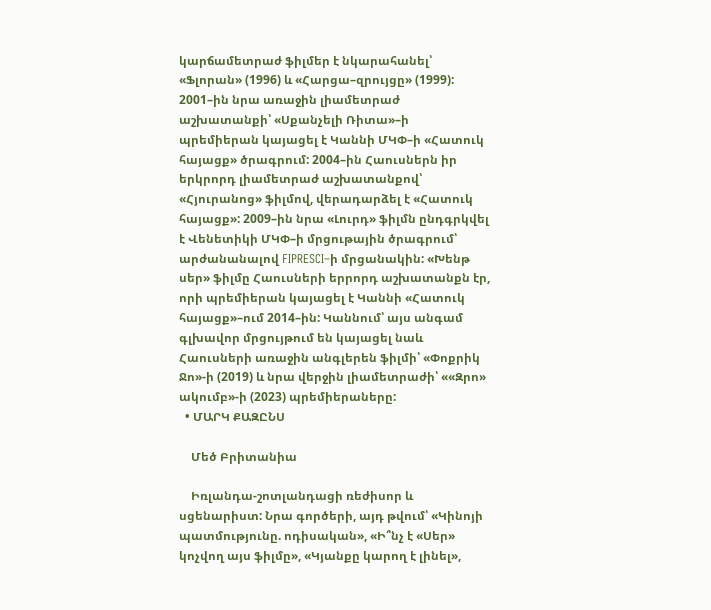կարճամետրաժ ֆիլմեր է նկարահանել՝ «Ֆլորան» (1996) և «Հարցա–զրույցը» (1999): 2001–ին նրա առաջին լիամետրաժ աշխատանքի՝ «Սքանչելի Ռիտա»–ի պրեմիերան կայացել է Կաննի ՄԿՓ–ի «Հատուկ հայացք» ծրագրում: 2004–ին Հաուսներն իր երկրորդ լիամետրաժ աշխատանքով՝ «Հյուրանոց» ֆիլմով, վերադարձել է «Հատուկ հայացք»: 2009–ին նրա «Լուրդ» ֆիլմն ընդգրկվել է Վենետիկի ՄԿՓ–ի մրցութային ծրագրում՝ արժանանալով FIPRESCI–ի մրցանակին: «Խենթ սեր» ֆիլմը Հաուսների երրորդ աշխատանքն էր, որի պրեմիերան կայացել է Կաննի «Հատուկ հայացք»–ում 2014–ին: Կաննում՝ այս անգամ գլխավոր մրցույթում են կայացել նաև Հաուսների առաջին անգլերեն ֆիլմի՝ «Փոքրիկ Ջո»-ի (2019) և նրա վերջին լիամետրաժի՝ ««Զրո» ակումբ»-ի (2023) պրեմիերաները:
  • ՄԱՐԿ ՔԱԶԸՆՍ

    Մեծ Բրիտանիա

    Իռլանդա-շոտլանդացի ռեժիսոր և սցենարիստ: Նրա գործերի, այդ թվում՝ «Կինոյի պատմությունը. ոդիսական», «Ի՞նչ է «Սեր» կոչվող այս ֆիլմը», «Կյանքը կարող է լինել»,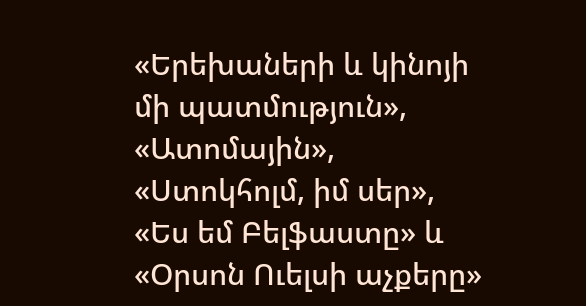«Երեխաների և կինոյի մի պատմություն», «Ատոմային», «Ստոկհոլմ, իմ սեր», «Ես եմ Բելֆաստը» և «Օրսոն Ուելսի աչքերը»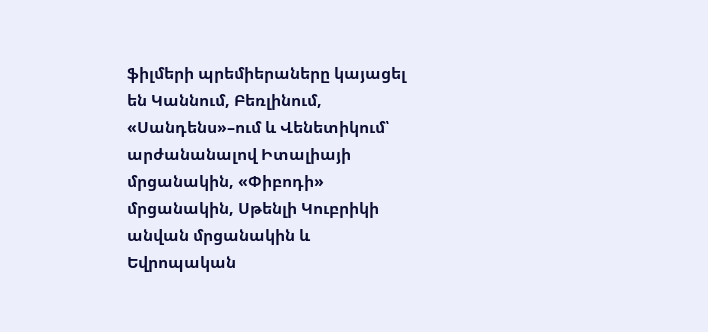ֆիլմերի պրեմիերաները կայացել են Կաննում, Բեռլինում, «Սանդենս»–ում և Վենետիկում՝ արժանանալով Իտալիայի մրցանակին, «Փիբոդի» մրցանակին, Սթենլի Կուբրիկի անվան մրցանակին և Եվրոպական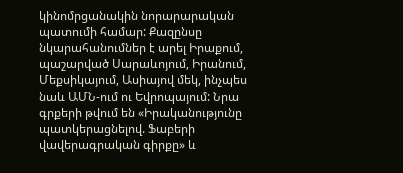կինոմրցանակին նորարարական պատումի համար: Քազընսը նկարահանումներ է արել Իրաքում, պաշարված Սարաևոյում, Իրանում, Մեքսիկայում, Ասիայով մեկ, ինչպես նաև ԱՄՆ-ում ու Եվրոպայում: Նրա գրքերի թվում են «Իրականությունը պատկերացնելով. Ֆաբերի վավերագրական գիրքը» և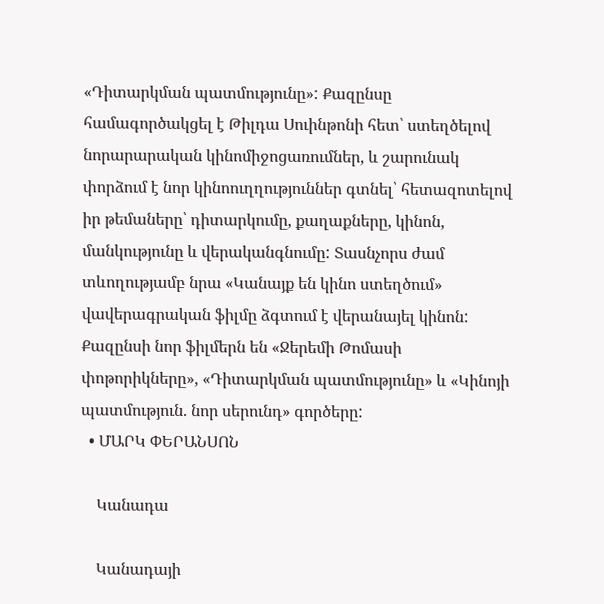«Դիտարկման պատմությունը»: Քազընսը համագործակցել է Թիլդա Սուինթոնի հետ՝ ստեղծելով նորարարական կինոմիջոցառումներ, և շարունակ փորձում է նոր կինոուղղություններ գտնել՝ հետազոտելով իր թեմաները՝ դիտարկումը, քաղաքները, կինոն, մանկությունը և վերականգնումը: Տասնչորս ժամ տևողությամբ նրա «Կանայք են կինո ստեղծում» վավերագրական ֆիլմը ձգտում է վերանայել կինոն: Քազընսի նոր ֆիլմերն են «Ջերեմի Թոմասի փոթորիկները», «Դիտարկման պատմությունը» և «Կինոյի պատմություն. նոր սերունդ» գործերը:
  • ՄԱՐԿ ՓԵՐԱՆՍՈՆ

    Կանադա

    Կանադայի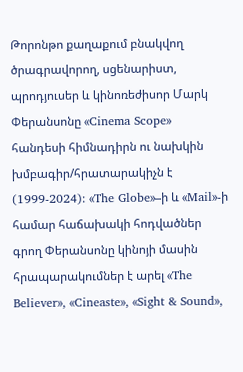Թորոնթո քաղաքում բնակվող ծրագրավորող, սցենարիստ, պրոդյուսեր և կինոռեժիսոր Մարկ Փերանսոնը «Cinema Scope» հանդեսի հիմնադիրն ու նախկին խմբագիր/հրատարակիչն է (1999-2024): «The Globe»–ի և «Mail»-ի համար հաճախակի հոդվածներ գրող Փերանսոնը կինոյի մասին հրապարակումներ է արել «The Believer», «Cineaste», «Sight & Sound»,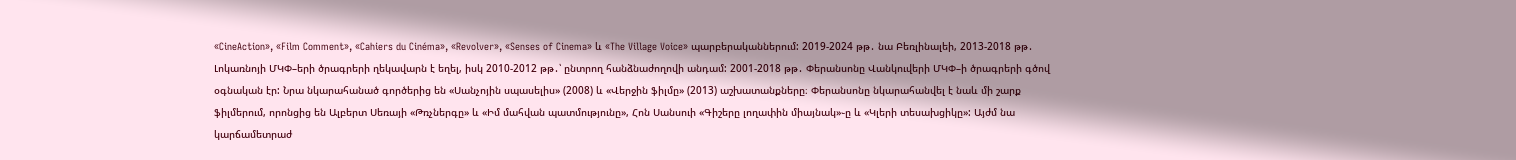«CineAction», «Film Comment», «Cahiers du Cinéma», «Revolver», «Senses of Cinema» և «The Village Voice» պարբերականներում: 2019-2024 թթ․ նա Բեռլինալեի, 2013-2018 թթ․ Լոկառնոյի ՄԿՓ–երի ծրագրերի ղեկավարն է եղել, իսկ 2010-2012 թթ․՝ ընտրող հանձնաժողովի անդամ: 2001-2018 թթ․ Փերանսոնը Վանկուվերի ՄԿՓ–ի ծրագրերի գծով օգնական էր: Նրա նկարահանած գործերից են «Սանչոյին սպասելիս» (2008) և «Վերջին ֆիլմը» (2013) աշխատանքները։ Փերանսոնը նկարահանվել է նաև մի շարք ֆիլմերում, որոնցից են Ալբերտ Սեռայի «Թռչներգը» և «Իմ մահվան պատմությունը», Հոն Սանսուի «Գիշերը լողափին միայնակ»֊ը և «Կլերի տեսախցիկը»: Այժմ նա կարճամետրաժ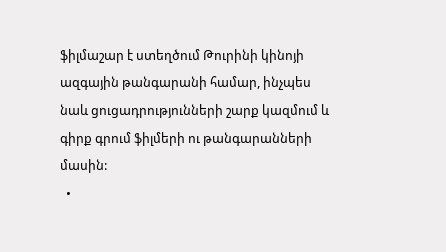ֆիլմաշար է ստեղծում Թուրինի կինոյի ազգային թանգարանի համար, ինչպես նաև ցուցադրությունների շարք կազմում և գիրք գրում ֆիլմերի ու թանգարանների մասին:
  •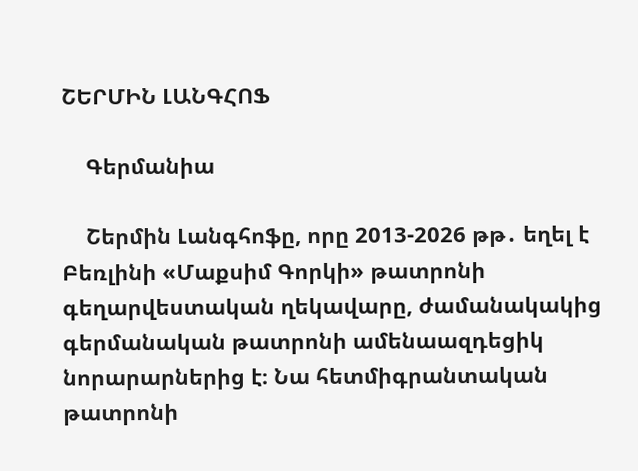ՇԵՐՄԻՆ ԼԱՆԳՀՈՖ

    Գերմանիա

    Շերմին Լանգհոֆը, որը 2013-2026 թթ․ եղել է Բեռլինի «Մաքսիմ Գորկի» թատրոնի գեղարվեստական ղեկավարը, ժամանակակից գերմանական թատրոնի ամենաազդեցիկ նորարարներից է։ Նա հետմիգրանտական թատրոնի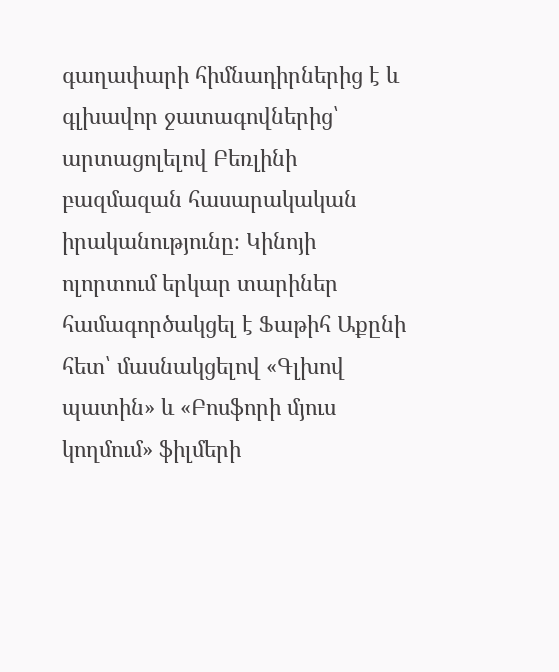գաղափարի հիմնադիրներից է և գլխավոր ջատագովներից՝ արտացոլելով Բեռլինի բազմազան հասարակական իրականությունը։ Կինոյի ոլորտում երկար տարիներ համագործակցել է Ֆաթիհ Աքընի հետ՝ մասնակցելով «Գլխով պատին» և «Բոսֆորի մյուս կողմում» ֆիլմերի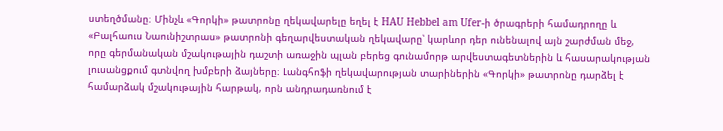ստեղծմանը։ Մինչև «Գորկի» թատրոնը ղեկավարելը եղել է HAU Hebbel am Ufer-ի ծրագրերի համադրողը և «Բալհաուս Նաունիշտրաս» թատրոնի գեղարվեստական ղեկավարը՝ կարևոր դեր ունենալով այն շարժման մեջ, որը գերմանական մշակութային դաշտի առաջին պլան բերեց գունամորթ արվեստագետներին և հասարակության լուսանցքում գտնվող խմբերի ձայները։ Լանգհոֆի ղեկավարության տարիներին «Գորկի» թատրոնը դարձել է համարձակ մշակութային հարթակ, որն անդրադառնում է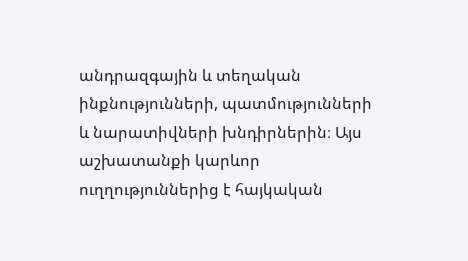անդրազգային և տեղական ինքնությունների, պատմությունների և նարատիվների խնդիրներին։ Այս աշխատանքի կարևոր ուղղություններից է հայկական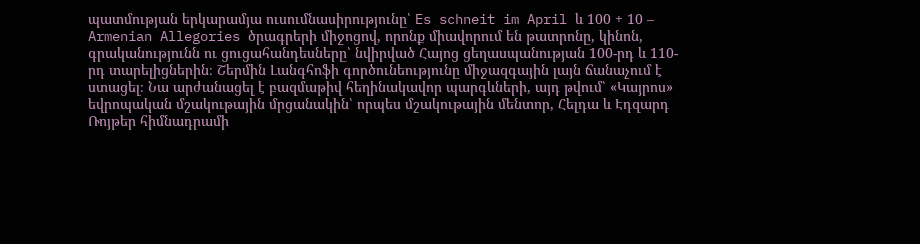պատմության երկարամյա ուսումնասիրությունը՝ Es schneit im April և 100 + 10 – Armenian Allegories ծրագրերի միջոցով, որոնք միավորում են թատրոնը, կինոն, գրականությունն ու ցուցահանդեսները՝ նվիրված Հայոց ցեղասպանության 100-րդ և 110-րդ տարելիցներին։ Շերմին Լանգհոֆի գործունեությունը միջազգային լայն ճանաչում է ստացել։ Նա արժանացել է բազմաթիվ հեղինակավոր պարգևների, այդ թվում՝ «Կայրոս» եվրոպական մշակութային մրցանակին՝ որպես մշակութային մենտոր, Հելդա և Էդզարդ Ռոյթեր հիմնադրամի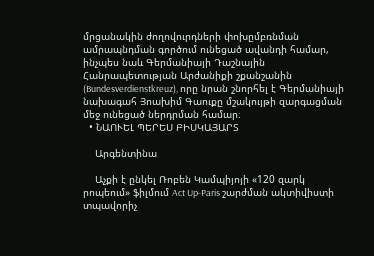մրցանակին ժողովուրդների փոխըմբռնման ամրապնդման գործում ունեցած ավանդի համար, ինչպես նաև Գերմանիայի Դաշնային Հանրապետության Արժանիքի շքանշանին (Bundesverdienstkreuz), որը նրան շնորհել է Գերմանիայի նախագահ Յոախիմ Գաուքը մշակույթի զարգացման մեջ ունեցած ներդրման համար։
  • ՆԱՈՒԵԼ ՊԵՐԵՍ ԲԻՍԿԱՅԱՐՏ

    Արգենտինա

    Աչքի է ընկել Ռոբեն Կամպիյոյի «120 զարկ րոպեում» ֆիլմում Act Up-Paris շարժման ակտիվիստի տպավորիչ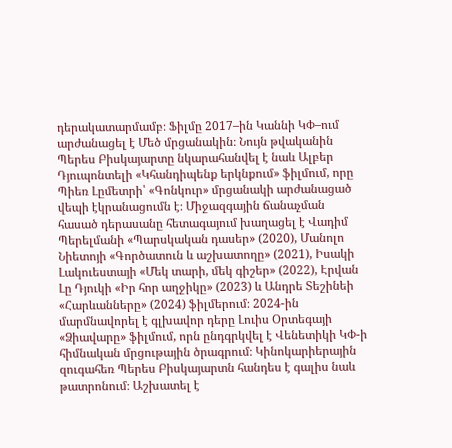դերակատարմամբ։ Ֆիլմը 2017–ին Կաննի ԿՓ–ում արժանացել է Մեծ մրցանակին։ Նույն թվականին Պերես Բիսկայարտը նկարահանվել է նաև Ալբեր Դյուպոնտելի «Կհանդիպենք երկնքում» ֆիլմում, որը Պիեռ Լըմետրի՝ «Գոնկուր» մրցանակի արժանացած վեպի էկրանացումն է։ Միջազգային ճանաչման հասած դերասանը հետագայում խաղացել է Վադիմ Պերելմանի «Պարսկական դասեր» (2020), Մանոլո Նիետոյի «Գործատուն և աշխատողը» (2021), Իսակի Լակուեստայի «Մեկ տարի, մեկ գիշեր» (2022), Էրվան Լը Դյուկի «Իր հոր աղջիկը» (2023) և Անդրե Տեշինեի «Հարևանները» (2024) ֆիլմերում։ 2024-ին մարմնավորել է գլխավոր դերը Լուիս Օրտեգայի «Ձիավարը» ֆիլմում, որն ընդգրկվել է Վենետիկի ԿՓ-ի հիմնական մրցութային ծրագրում։ Կինոկարիերային զուգահեռ Պերես Բիսկայարտն հանդես է գալիս նաև թատրոնում։ Աշխատել է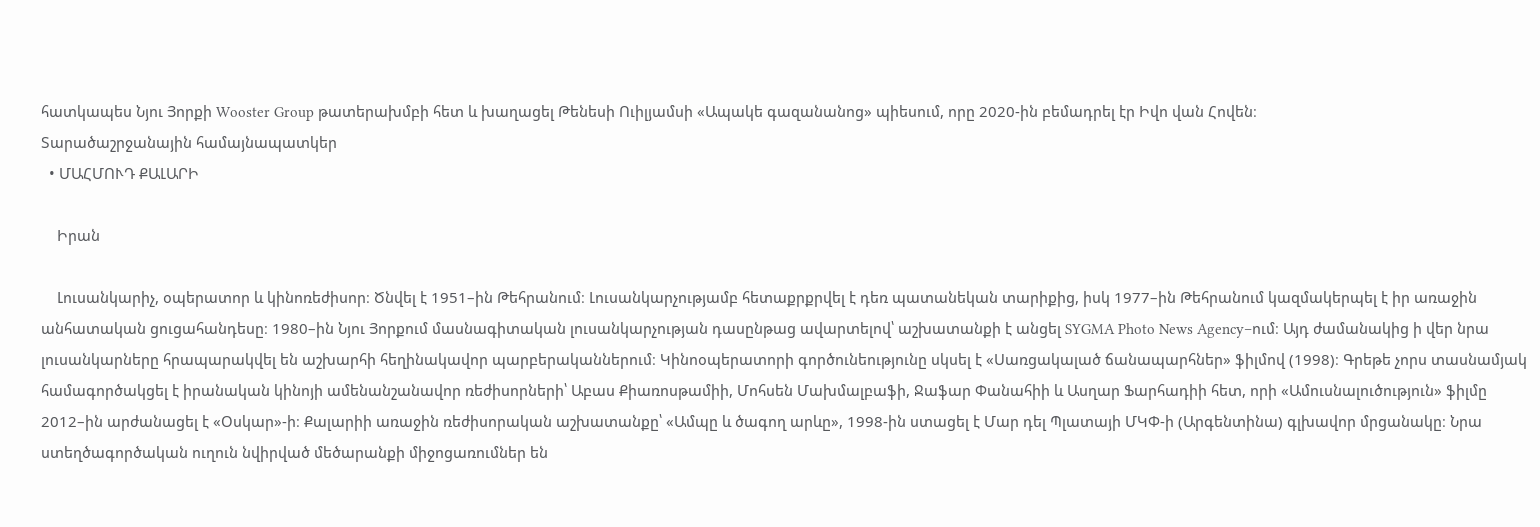հատկապես Նյու Յորքի Wooster Group թատերախմբի հետ և խաղացել Թենեսի Ուիլյամսի «Ապակե գազանանոց» պիեսում, որը 2020-ին բեմադրել էր Իվո վան Հովեն։
Տարածաշրջանային համայնապատկեր
  • ՄԱՀՄՈՒԴ ՔԱԼԱՐԻ

    Իրան

    Լուսանկարիչ, օպերատոր և կինոռեժիսոր։ Ծնվել է 1951–ին Թեհրանում։ Լուսանկարչությամբ հետաքրքրվել է դեռ պատանեկան տարիքից, իսկ 1977–ին Թեհրանում կազմակերպել է իր առաջին անհատական ցուցահանդեսը։ 1980–ին Նյու Յորքում մասնագիտական լուսանկարչության դասընթաց ավարտելով՝ աշխատանքի է անցել SYGMA Photo News Agency–ում։ Այդ ժամանակից ի վեր նրա լուսանկարները հրապարակվել են աշխարհի հեղինակավոր պարբերականներում։ Կինոօպերատորի գործունեությունը սկսել է «Սառցակալած ճանապարհներ» ֆիլմով (1998)։ Գրեթե չորս տասնամյակ համագործակցել է իրանական կինոյի ամենանշանավոր ռեժիսորների՝ Աբաս Քիառոսթամիի, Մոհսեն Մախմալբաֆի, Ջաֆար Փանահիի և Ասղար Ֆարհադիի հետ, որի «Ամուսնալուծություն» ֆիլմը 2012–ին արժանացել է «Օսկար»-ի։ Քալարիի առաջին ռեժիսորական աշխատանքը՝ «Ամպը և ծագող արևը», 1998-ին ստացել է Մար դել Պլատայի ՄԿՓ-ի (Արգենտինա) գլխավոր մրցանակը։ Նրա ստեղծագործական ուղուն նվիրված մեծարանքի միջոցառումներ են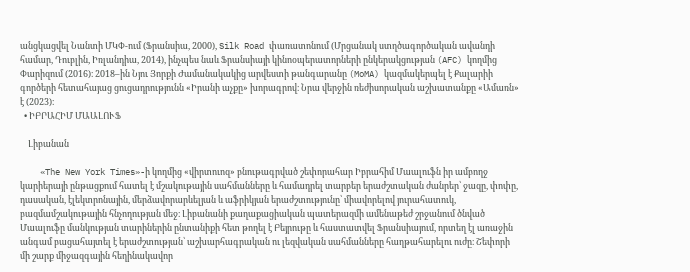անցկացվել Նանտի ՄԿՓ-ում (Ֆրանսիա, 2000), Silk Road փառատոնում (Մրցանակ ստղծագործական ավանդի համար, Դուբլին, Իռլանդիա, 2014), ինչպես նաև Ֆրանսիայի կինոօպերատորների ընկերակցության (AFC) կողմից Փարիզում (2016)։ 2018–ին Նյու Յորքի Ժամանակակից արվեստի թանգարանը (MoMA) կազմակերպել է Քալարիի գործերի հետահայաց ցուցադրությունն «Իրանի աչքը» խորագրով։ Նրա վերջին ռեժիսորական աշխատանքը «Ամառն» է (2023)։
  • ԻԲՐԱՀԻՄ ՄԱԱԼՈՒՖ

    Լիբանան

    «The New York Times»-ի կողմից «վիրտուոզ» բնութագրված շեփորահար Իբրահիմ Մաալուֆն իր ամբողջ կարիերայի ընթացքում հատել է մշակութային սահմանները և համադրել տարբեր երաժշտական ժանրեր՝ ջազը, փոփը, դասական, էլեկտրոնային, մերձավորարևելյան և աֆրիկյան երաժշտությունը՝ միավորելով յուրահատուկ, բազմամշակութային հնչողության մեջ։ Լիբանանի քաղաքացիական պատերազմի ամենաթեժ շրջանում ծնված Մաալուֆը մանկության տարիներին ընտանիքի հետ թողել է Բեյրութը և հաստատվել Ֆրանսիայում, որտեղ էլ առաջին անգամ բացահայտել է երաժշտության՝ աշխարհագրական ու լեզվական սահմանները հաղթահարելու ուժը։ Շեփորի մի շարք միջազգային հեղինակավոր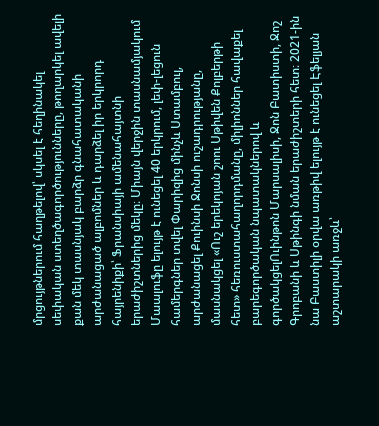մրցույթներում հաղթելով՝ սկսել է հեղինակել սեփական ստեղծագործությունները, թողարկել ավելի քան մեկ տասնյակ բարձր գնահատականի արժանացած ալբոմներ և դարձել իր երկրորդ հայրենիքի՝ Ֆրանսիայի ամենահայտնի երաժիշտներից մեկը։ Միայն վերջին տասնամյակում Մաալուֆը ելույթ է ունեցել 40 երկրում, լեփ-լեցուն համերգներ տվել Փարիզից մինչև Ստամբուլ, արժանացել Քուինսի Ջոնսի ուշադրությանը, մասնակցել «Ուշ երեկոյան շոու Սթիվեն Քոլբերթի հետ» հեռուստահաղորդմանը, միլիոններ հավաքել բարեգործական նպատակներով և գործակցելՈւինթոն Մարսալիսի, Ջոն Բատիստի, Ջոշ Գրոբանի և Սթինգի նման երաժիշտերի հետ։ 2021-ին նա Բաստիլի օրվա առթիվ ելույթ է ունեցել Էֆելյան աշտարակի առջև՝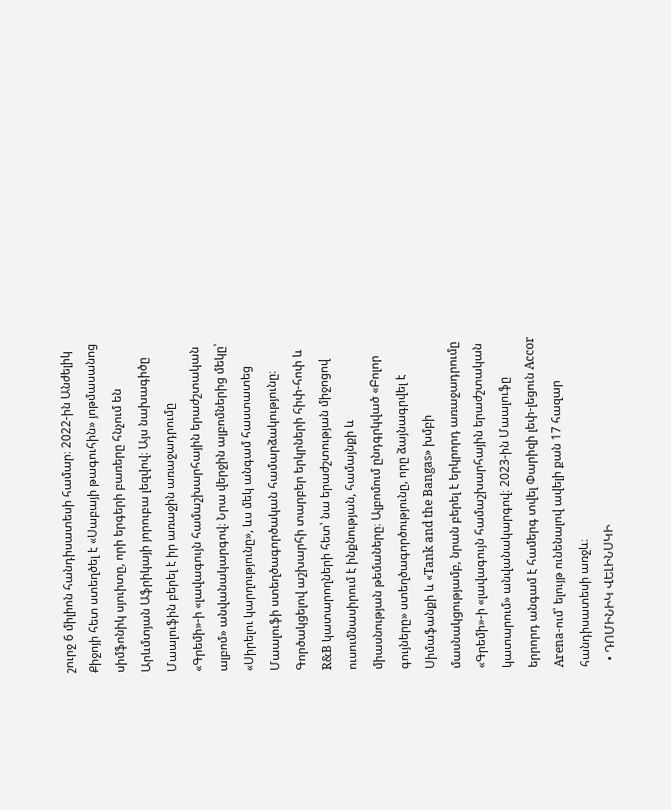շուրջ 6 միլիոն հանդիսատեսի համար։ 2022-ին Անժելիկ Քիջոյի հետ ստեղծել է «Սաբայի թագուհին» յոթմասանոց սիմֆոնիկ սյուիտը, որի երգերի բառերը հնչում են Արևմտյան Աֆրիկայի յորուբա լեզվով։ Այս նախագիծը Մաալուֆին բերել է իր առաջին առաջադրումը «Գրեմի»-ի «լավագույն համաշխարհային երաժշտական ալբոմ» անվանակարգով։ Նրա վերջին ալբոմներից մեկը՝ «Սիրելու կարղությունը», ևս մեկ անգամ հաստատեց Մաալուֆի ստեղծագործական համարձակությունը։ Գործակցելով աշխարհի տարբեր երկրների հիփ-հոփ և R&B կատարողների հետ՝ նա երաժշտության միջոցով ուսումնասիրում է ինքնության, համայնքի և միասնության թեմաները։ Ալբոմում ընդգրկված «Բոլոր գույները» ստեղծագործությունը, որը ձայնագրվել է Սիմաֆանքի և «Tank and the Bangas» խմբի մասնակցությամբ, նրան բերել է երկրորդ առաջադրումը «Գրեմի»-ի «լավագույն համաշխարհային երաժշտական կատարում» անվանակարգով։ 2023-ին Մաալուֆը երրորդ անգամ է համերգ տվել Փարիզի լեփ-լեցուն Accor Arena-ում՝ ելույթ ունենալով ավելի քան 17 հազար հանդիսատեսի առջև։
  • ԴՈՄԻՆԻԿ ՎԵԼԻՆՍԿԻ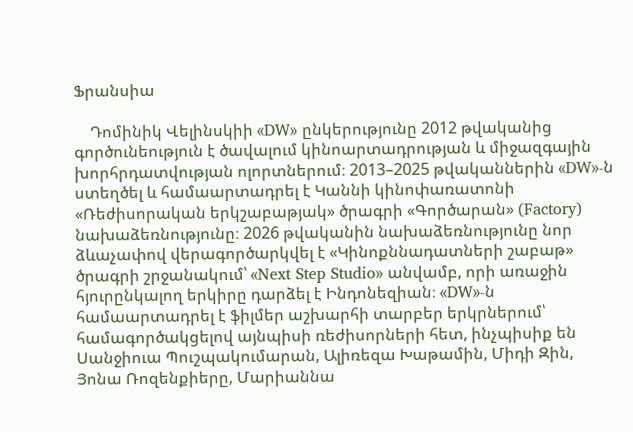Ֆրանսիա

    Դոմինիկ Վելինսկիի «DW» ընկերությունը 2012 թվականից գործունեություն է ծավալում կինոարտադրության և միջազգային խորհրդատվության ոլորտներում։ 2013–2025 թվականներին «DW»-ն ստեղծել և համաարտադրել է Կաննի կինոփառատոնի «Ռեժիսորական երկշաբաթյակ» ծրագրի «Գործարան» (Factory) նախաձեռնությունը։ 2026 թվականին նախաձեռնությունը նոր ձևաչափով վերագործարկվել է «Կինոքննադատների շաբաթ» ծրագրի շրջանակում՝ «Next Step Studio» անվամբ, որի առաջին հյուրընկալող երկիրը դարձել է Ինդոնեզիան։ «DW»-ն համաարտադրել է ֆիլմեր աշխարհի տարբեր երկրներում՝ համագործակցելով այնպիսի ռեժիսորների հետ, ինչպիսիք են Սանջիուա Պուշպակումարան, Ալիռեզա Խաթամին, Միդի Զին, Յոնա Ռոզենքիերը, Մարիաննա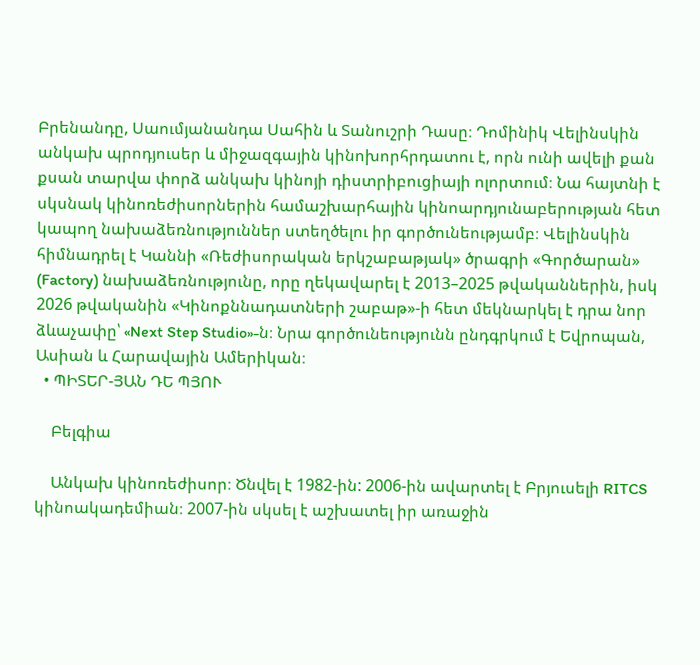Բրենանդը, Սաումյանանդա Սահին և Տանուշրի Դասը։ Դոմինիկ Վելինսկին անկախ պրոդյուսեր և միջազգային կինոխորհրդատու է, որն ունի ավելի քան քսան տարվա փորձ անկախ կինոյի դիստրիբուցիայի ոլորտում։ Նա հայտնի է սկսնակ կինոռեժիսորներին համաշխարհային կինոարդյունաբերության հետ կապող նախաձեռնություններ ստեղծելու իր գործունեությամբ։ Վելինսկին հիմնադրել է Կաննի «Ռեժիսորական երկշաբաթյակ» ծրագրի «Գործարան» (Factory) նախաձեռնությունը, որը ղեկավարել է 2013–2025 թվականներին, իսկ 2026 թվականին «Կինոքննադատների շաբաթ»-ի հետ մեկնարկել է դրա նոր ձևաչափը՝ «Next Step Studio»-ն։ Նրա գործունեությունն ընդգրկում է Եվրոպան, Ասիան և Հարավային Ամերիկան։
  • ՊԻՏԵՐ-ՅԱՆ ԴԵ ՊՅՈՒ

    Բելգիա

    Անկախ կինոռեժիսոր։ Ծնվել է 1982-ին: 2006-ին ավարտել է Բրյուսելի RITCS կինոակադեմիան։ 2007-ին սկսել է աշխատել իր առաջին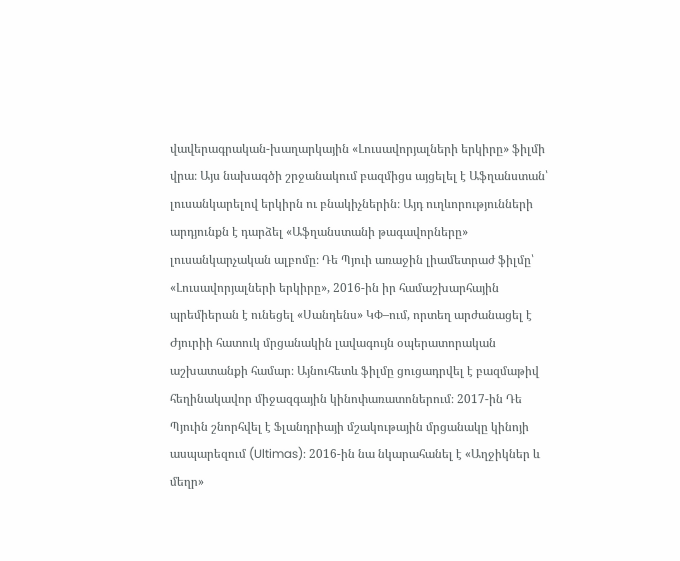վավերագրական-խաղարկային «Լուսավորյալների երկիրը» ֆիլմի վրա։ Այս նախագծի շրջանակում բազմիցս այցելել է Աֆղանստան՝ լուսանկարելով երկիրն ու բնակիչներին։ Այդ ուղևորությունների արդյունքն է դարձել «Աֆղանստանի թագավորները» լուսանկարչական ալբոմը։ Դե Պյուի առաջին լիամետրաժ ֆիլմը՝ «Լուսավորյալների երկիրը», 2016-ին իր համաշխարհային պրեմիերան է ունեցել «Սանդենս» ԿՓ–ում, որտեղ արժանացել է Ժյուրիի հատուկ մրցանակին լավագույն օպերատորական աշխատանքի համար։ Այնուհետև ֆիլմը ցուցադրվել է բազմաթիվ հեղինակավոր միջազգային կինոփառատոներում։ 2017-ին Դե Պյուին շնորհվել է Ֆլանդրիայի մշակութային մրցանակը կինոյի ասպարեզում (Ultimas)։ 2016-ին նա նկարահանել է «Աղջիկներ և մեղր»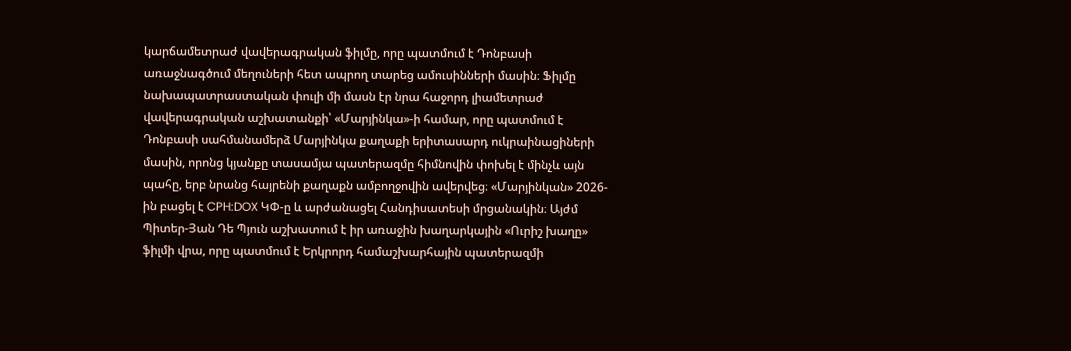կարճամետրաժ վավերագրական ֆիլմը, որը պատմում է Դոնբասի առաջնագծում մեղուների հետ ապրող տարեց ամուսինների մասին։ Ֆիլմը նախապատրաստական փուլի մի մասն էր նրա հաջորդ լիամետրաժ վավերագրական աշխատանքի՝ «Մարյինկա»-ի համար, որը պատմում է Դոնբասի սահմանամերձ Մարյինկա քաղաքի երիտասարդ ուկրաինացիների մասին, որոնց կյանքը տասամյա պատերազմը հիմնովին փոխել է մինչև այն պահը, երբ նրանց հայրենի քաղաքն ամբողջովին ավերվեց։ «Մարյինկան» 2026-ին բացել է CPH:DOX ԿՓ-ը և արժանացել Հանդիսատեսի մրցանակին։ Այժմ Պիտեր-Յան Դե Պյուն աշխատում է իր առաջին խաղարկային «Ուրիշ խաղը» ֆիլմի վրա, որը պատմում է Երկրորդ համաշխարհային պատերազմի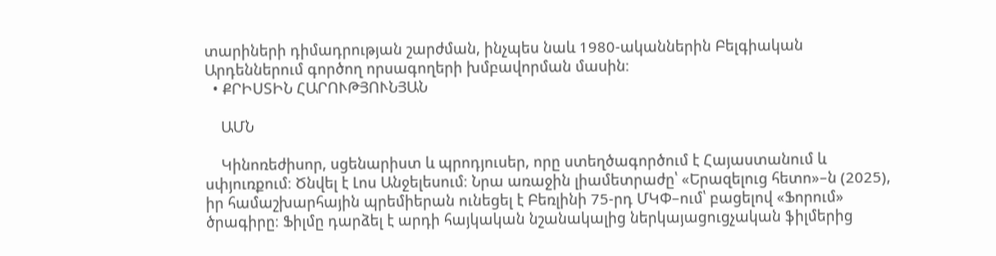տարիների դիմադրության շարժման, ինչպես նաև 1980-ականներին Բելգիական Արդեններում գործող որսագողերի խմբավորման մասին։
  • ՔՐԻՍՏԻՆ ՀԱՐՈՒԹՅՈՒՆՅԱՆ

    ԱՄՆ

    Կինոռեժիսոր, սցենարիստ և պրոդյուսեր, որը ստեղծագործում է Հայաստանում և սփյուռքում։ Ծնվել է Լոս Անջելեսում։ Նրա առաջին լիամետրաժը՝ «Երազելուց հետո»–ն (2025), իր համաշխարհային պրեմիերան ունեցել է Բեռլինի 75-րդ ՄԿՓ–ում՝ բացելով «Ֆորում» ծրագիրը։ Ֆիլմը դարձել է արդի հայկական նշանակալից ներկայացուցչական ֆիլմերից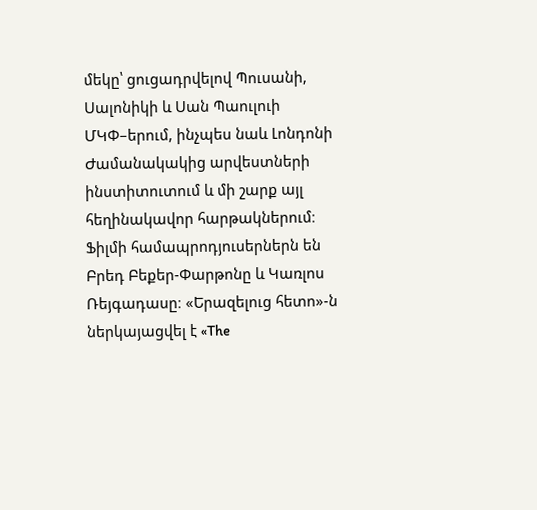մեկը՝ ցուցադրվելով Պուսանի, Սալոնիկի և Սան Պաուլուի ՄԿՓ–երում, ինչպես նաև Լոնդոնի Ժամանակակից արվեստների ինստիտուտում և մի շարք այլ հեղինակավոր հարթակներում։ Ֆիլմի համապրոդյուսերներն են Բրեդ Բեքեր-Փարթոնը և Կառլոս Ռեյգադասը։ «Երազելուց հետո»-ն ներկայացվել է «The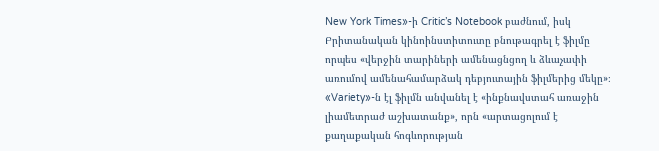New York Times»-ի Critic’s Notebook բաժնում, իսկ Բրիտանական կինոինստիտուտը բնութագրել է ֆիլմը որպես «վերջին տարիների ամենացնցող և ձևաչափի առումով ամենահամարձակ դեբյուտային ֆիլմերից մեկը»։ «Variety»-ն էլ ֆիլմն անվանել է «ինքնավստահ առաջին լիամետրաժ աշխատանք», որն «արտացոլում է քաղաքական հոգևորության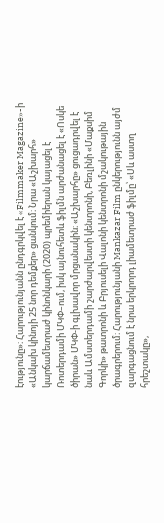էությունը»։ Հարությունյանն ընդգրկվել է «Filmmaker Magazine»-ի «Անկախ կինոյի 25 նոր դեմքեր» ցանկում։ Նրա «Աշխարհ» կարճամետրաժ կինոնկարի (2020) պրեմիերան կայացել է Ռոտերդամի ՄԿՓ–ում, իսկ այնուհետև ֆիլմն արժանացել է «Ոսկե ծիրան» ՄԿՓ-ի գլխավոր մրցանակին։ «Աշխարհը» ցուցադրվել է նաև Ամստերդամի շարժարվեստի կենտրոնի, Բեռլինի «Մաքսիմ Գորկի» թատրոնի և Բրյուսելի Վալոնի կենտրոնի մշակութային ծրագրերում։ Հարությունյանի Mankazar Film ընկերությունն այժմ զարգացնում է նրա երկրորդ լիամետրաժ ֆիլմը՝ «Սև աստղ հրեշտակը»,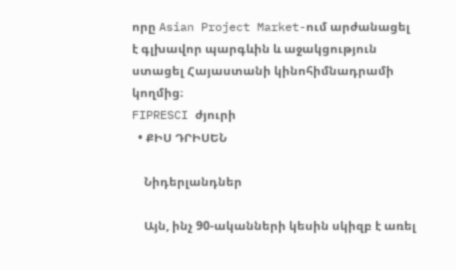որը Asian Project Market-ում արժանացել է գլխավոր պարգևին և աջակցություն ստացել Հայաստանի կինոհիմնադրամի կողմից։
FIPRESCI ժյուրի
  • ՔԻՍ ԴՐԻՍԵՆ

    Նիդերլանդներ

    Այն, ինչ 90-ականների կեսին սկիզբ է առել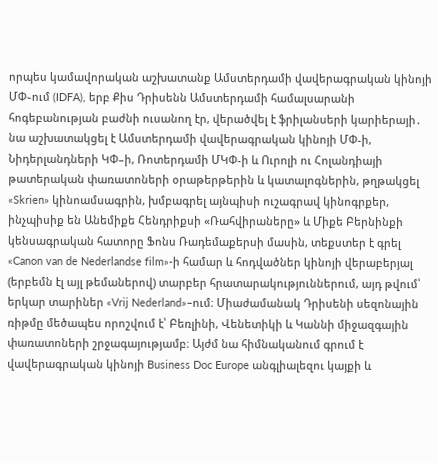որպես կամավորական աշխատանք Ամստերդամի վավերագրական կինոյի ՄՓ֊ում (IDFA), երբ Քիս Դրիսենն Ամստերդամի համալսարանի հոգեբանության բաժնի ուսանող էր, վերածվել է ֆրիլանսերի կարիերայի․ նա աշխատակցել է Ամստերդամի վավերագրական կինոյի ՄՓ-ի, Նիդերլանդների ԿՓ–ի, Ռոտերդամի ՄԿՓ-ի և Ուրոլի ու Հոլանդիայի թատերական փառատոների օրաթերթերին և կատալոգներին, թղթակցել «Skrien» կինոամսագրին, խմբագրել այնպիսի ուշագրավ կինոգրքեր, ինչպիսիք են Անեմիքե Հենդրիքսի «Ռահվիրաները» և Միքե Բերնինքի կենսագրական հատորը Ֆոնս Ռադեմաքերսի մասին, տեքստեր է գրել «Canon van de Nederlandse film»-ի համար և հոդվածներ կինոյի վերաբերյալ (երբեմն էլ այլ թեմաներով) տարբեր հրատարակություններում, այդ թվում՝ երկար տարիներ «Vrij Nederland»–ում։ Միաժամանակ Դրիսենի սեզոնային ռիթմը մեծապես որոշվում է՝ Բեռլինի, Վենետիկի և Կաննի միջազգային փառատոների շրջագայությամբ։ Այժմ նա հիմնականում գրում է վավերագրական կինոյի Business Doc Europe անգլիալեզու կայքի և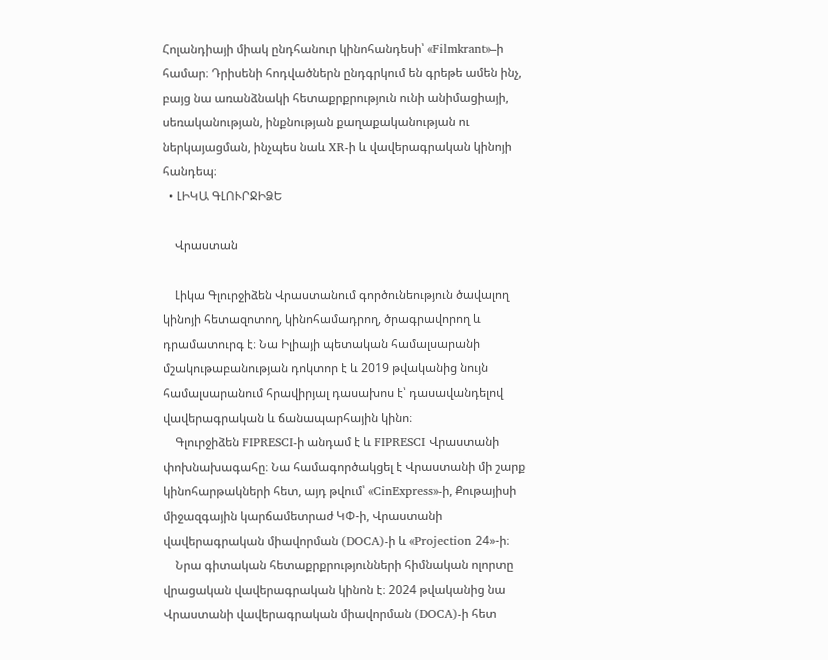Հոլանդիայի միակ ընդհանուր կինոհանդեսի՝ «Filmkrant»–ի համար։ Դրիսենի հոդվածներն ընդգրկում են գրեթե ամեն ինչ, բայց նա առանձնակի հետաքրքրություն ունի անիմացիայի, սեռականության, ինքնության քաղաքականության ու ներկայացման, ինչպես նաև XR-ի և վավերագրական կինոյի հանդեպ։
  • ԼԻԿԱ ԳԼՈՒՐՋԻՁԵ

    Վրաստան

    Լիկա Գլուրջիձեն Վրաստանում գործունեություն ծավալող կինոյի հետազոտող, կինոհամադրող, ծրագրավորող և դրամատուրգ է։ Նա Իլիայի պետական համալսարանի մշակութաբանության դոկտոր է և 2019 թվականից նույն համալսարանում հրավիրյալ դասախոս է՝ դասավանդելով վավերագրական և ճանապարհային կինո։
    Գլուրջիձեն FIPRESCI-ի անդամ է և FIPRESCI Վրաստանի փոխնախագահը։ Նա համագործակցել է Վրաստանի մի շարք կինոհարթակների հետ, այդ թվում՝ «CinExpress»-ի, Քութայիսի միջազգային կարճամետրաժ ԿՓ-ի, Վրաստանի վավերագրական միավորման (DOCA)-ի և «Projection 24»-ի։
    Նրա գիտական հետաքրքրությունների հիմնական ոլորտը վրացական վավերագրական կինոն է։ 2024 թվականից նա Վրաստանի վավերագրական միավորման (DOCA)-ի հետ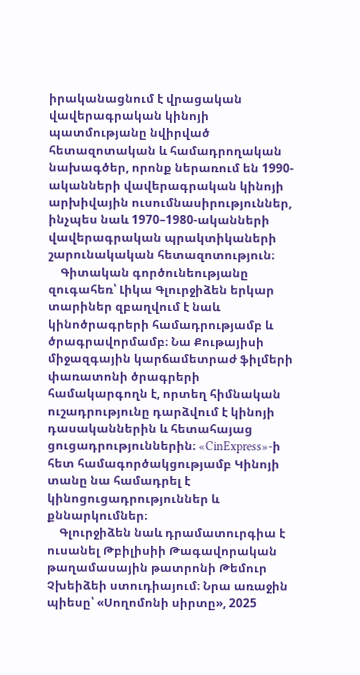իրականացնում է վրացական վավերագրական կինոյի պատմությանը նվիրված հետազոտական և համադրողական նախագծեր, որոնք ներառում են 1990-ականների վավերագրական կինոյի արխիվային ուսումնասիրություններ, ինչպես նաև 1970–1980-ականների վավերագրական պրակտիկաների շարունակական հետազոտություն։
    Գիտական գործունեությանը զուգահեռ՝ Լիկա Գլուրջիձեն երկար տարիներ զբաղվում է նաև կինոծրագրերի համադրությամբ և ծրագրավորմամբ։ Նա Քութայիսի միջազգային կարճամետրաժ ֆիլմերի փառատոնի ծրագրերի համակարգողն է, որտեղ հիմնական ուշադրությունը դարձվում է կինոյի դասականներին և հետահայաց ցուցադրություններին։ «CinExpress»-ի հետ համագործակցությամբ Կինոյի տանը նա համադրել է կինոցուցադրություններ և քննարկումներ։
    Գլուրջիձեն նաև դրամատուրգիա է ուսանել Թբիլիսիի Թագավորական թաղամասային թատրոնի Թեմուր Չխեիձեի ստուդիայում։ Նրա առաջին պիեսը՝ «Սողոմոնի սիրտը», 2025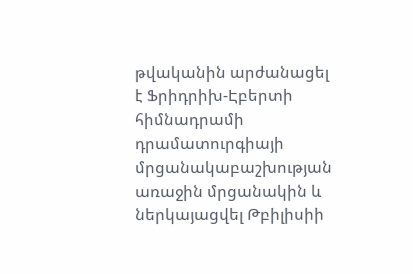թվականին արժանացել է Ֆրիդրիխ-Էբերտի հիմնադրամի դրամատուրգիայի մրցանակաբաշխության առաջին մրցանակին և ներկայացվել Թբիլիսիի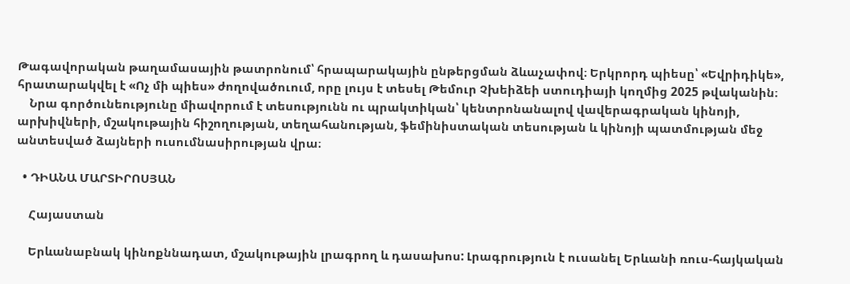Թագավորական թաղամասային թատրոնում՝ հրապարակային ընթերցման ձևաչափով։ Երկրորդ պիեսը՝ «Եվրիդիկե», հրատարակվել է «Ոչ մի պիես» ժողովածուում, որը լույս է տեսել Թեմուր Չխեիձեի ստուդիայի կողմից 2025 թվականին։
    Նրա գործունեությունը միավորում է տեսությունն ու պրակտիկան՝ կենտրոնանալով վավերագրական կինոյի, արխիվների, մշակութային հիշողության, տեղահանության, ֆեմինիստական տեսության և կինոյի պատմության մեջ անտեսված ձայների ուսումնասիրության վրա։

  • ԴԻԱՆԱ ՄԱՐՏԻՐՈՍՅԱՆ

    Հայաստան

    Երևանաբնակ կինոքննադատ, մշակութային լրագրող և դասախոս: Լրագրություն է ուսանել Երևանի ռուս-հայկական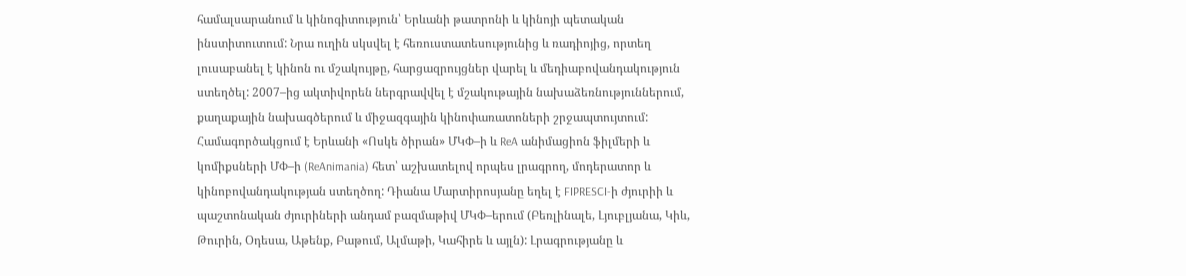համալսարանում և կինոգիտություն՝ Երևանի թատրոնի և կինոյի պետական ինստիտուտում: Նրա ուղին սկսվել է հեռուստատեսությունից և ռադիոյից, որտեղ լուսաբանել է կինոն ու մշակույթը, հարցազրույցներ վարել և մեդիաբովանդակություն ստեղծել: 2007–ից ակտիվորեն ներգրավվել է մշակութային նախաձեռնություններում, քաղաքային նախագծերում և միջազգային կինոփառատոների շրջապտույտում: Համագործակցում է Երևանի «Ոսկե ծիրան» ՄԿՓ–ի և ReA անիմացիոն ֆիլմերի և կոմիքսների ՄՓ–ի (ReAnimania) հետ՝ աշխատելով որպես լրագրող, մոդերատոր և կինոբովանդակության ստեղծող: Դիանա Մարտիրոսյանը եղել է FIPRESCI-ի ժյուրիի և պաշտոնական ժյուրիների անդամ բազմաթիվ ՄԿՓ–երում (Բեռլինալե, Լյուբլյանա, Կիև, Թուրին, Օդեսա, Աթենք, Բաթում, Ալմաթի, Կահիրե և այլն): Լրագրությանը և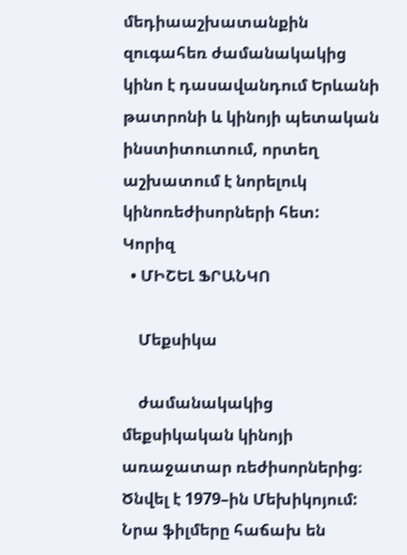մեդիաաշխատանքին զուգահեռ ժամանակակից կինո է դասավանդում Երևանի թատրոնի և կինոյի պետական ինստիտուտում, որտեղ աշխատում է նորելուկ կինոռեժիսորների հետ:
Կորիզ
  • ՄԻՇԵԼ ՖՐԱՆԿՈ

    Մեքսիկա

    ժամանակակից մեքսիկական կինոյի առաջատար ռեժիսորներից։ Ծնվել է 1979–ին Մեխիկոյում: Նրա ֆիլմերը հաճախ են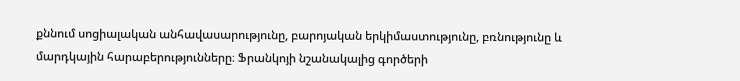քննում սոցիալական անհավասարությունը, բարոյական երկիմաստությունը, բռնությունը և մարդկային հարաբերությունները։ Ֆրանկոյի նշանակալից գործերի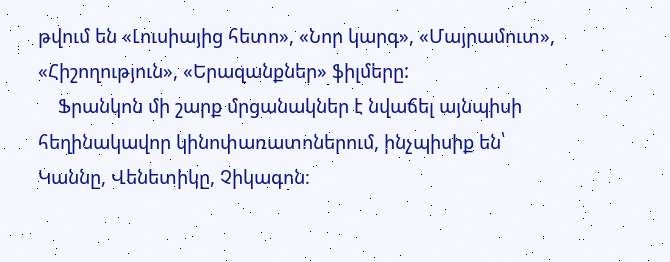թվում են «Լուսիայից հետո», «Նոր կարգ», «Մայրամուտ», «Հիշողություն», «Երազանքներ» ֆիլմերը:
    Ֆրանկոն մի շարք մրցանակներ է նվաճել այնպիսի հեղինակավոր կինոփառատոներում, ինչպիսիք են՝ Կաննը, Վենետիկը, Չիկագոն։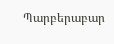Պարբերաբար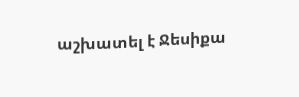աշխատել է Ջեսիքա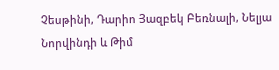Չեսթինի, Դարիո Յազբեկ Բեռնալի, Նելյա Նորվինդի և Թիմ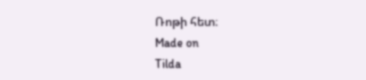Ռոթի հետ։
Made on
Tilda